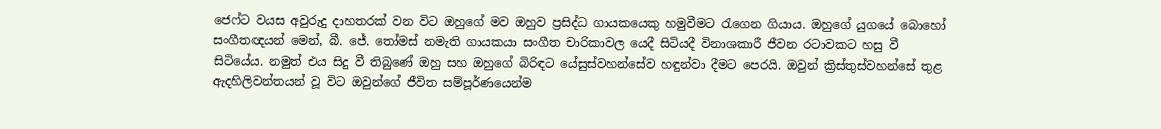ජෙෆ්ට වයස අවුරුදු දාහතරක් වන විට ඔහුගේ මව ඔහුව ප්‍රසිද්ධ ගායකයෙකු හමුවීමට රැගෙන ගියාය. ඔහුගේ යුගයේ බොහෝ සංගීතඥයන් මෙන්, බී. ජේ. තෝමස් නමැති ගායකයා සංගීත චාරිකාවල යෙදී සිටියදී විනාශකාරී ජීවන රටාවකට හසු වී සිටියේය. නමුත් එය සිදු වී තිබුණේ ඔහු සහ ඔහුගේ බිරිඳට යේසුස්වහන්සේව හඳුන්වා දීමට පෙරයි. ඔවුන් ක්‍රිස්තුස්වහන්සේ තුළ ඇදහිලිවන්තයන් වූ විට ඔවුන්ගේ ජීවිත සම්පූර්ණයෙන්ම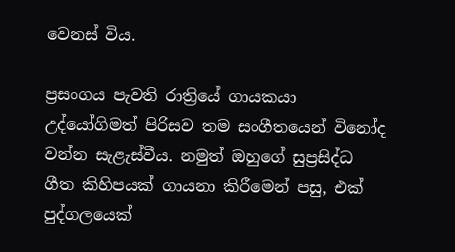වෙනස් විය.

ප්‍රසංගය පැවති රාත්‍රියේ ගායකයා උද්යෝගිමත් පිරිසව තම සංගීතයෙන් විනෝද වන්න සැළැස්වීය. නමුත් ඔහුගේ සුප්‍රසිද්ධ ගීත කිහිපයක් ගායනා කිරීමෙන් පසු, එක් පුද්ගලයෙක්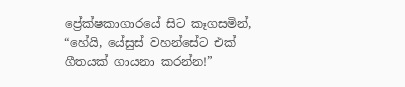ප්‍රේක්ෂකාගාරයේ සිට කෑගසමින්, “හේයි, යේසුස් වහන්සේට එක් ගීතයක් ගායනා කරන්න!”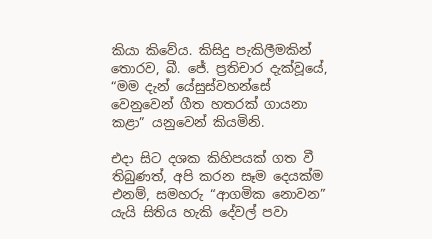කියා කිවේය. කිසිදු පැකිලීමකින් තොරව, බී. ජේ. ප්‍රතිචාර දැක්වූයේ, “මම දැන් යේසුස්වහන්සේ වෙනුවෙන් ගීත හතරක් ගායනා කළා” යනුවෙන් කියමිනි.

එදා සිට දශක කිහිපයක් ගත වී තිබුණත්, අපි කරන සෑම දෙයක්ම එනම්, සමහරු “ආගමික නොවන” යැයි සිතිය හැකි දේවල් පවා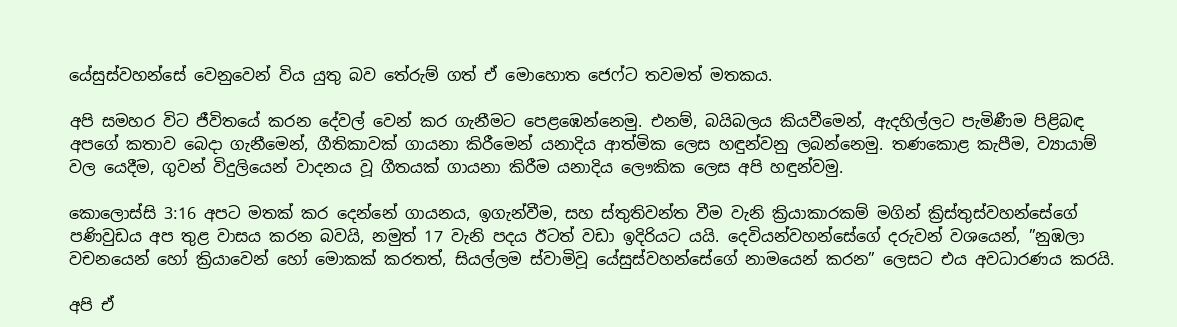යේසුස්වහන්සේ වෙනුවෙන් විය යුතු බව තේරුම් ගත් ඒ මොහොත ජෙෆ්ට තවමත් මතකය.

අපි සමහර විට ජීවිතයේ කරන දේවල් වෙන් කර ගැනීමට පෙළඹෙන්නෙමු. එනම්, බයිබලය කියවීමෙන්, ඇදහිල්ලට පැමිණීම පිළිබඳ අපගේ කතාව බෙදා ගැනීමෙන්, ගීතිකාවක් ගායනා කිරීමෙන් යනාදිය ආත්මික ලෙස හඳුන්වනු ලබන්නෙමු. තණකොළ කැපීම, ව්‍යායාම් වල යෙදීම, ගුවන් විදුලියෙන් වාදනය වූ ගීතයක් ගායනා කිරීම යනාදිය ලෞකික ලෙස අපි හඳුන්වමු.

කොලොස්සි 3:16 අපට මතක් කර දෙන්නේ ගායනය, ඉගැන්වීම, සහ ස්තුතිවන්ත වීම වැනි ක්‍රියාකාරකම් මගින් ක්‍රිස්තුස්වහන්සේගේ පණිවුඩය අප තුළ වාසය කරන බවයි, නමුත් 17 වැනි පදය ඊටත් වඩා ඉදිරියට යයි. දෙවියන්වහන්සේගේ දරුවන් වශයෙන්, ”නුඹලා වචනයෙන් හෝ ක්‍රියාවෙන් හෝ මොකක් කරතත්, සියල්ලම ස්වාමිවූ යේසුස්වහන්සේගේ නාමයෙන් කරන” ලෙසට එය අවධාරණය කරයි.

අපි ඒ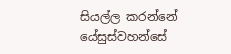සියල්ල කරන්නේ යේසුස්වහන්සේ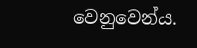වෙනුවෙන්ය.